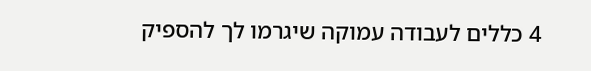4 כללים לעבודה עמוקה שיגרמו לך להספיק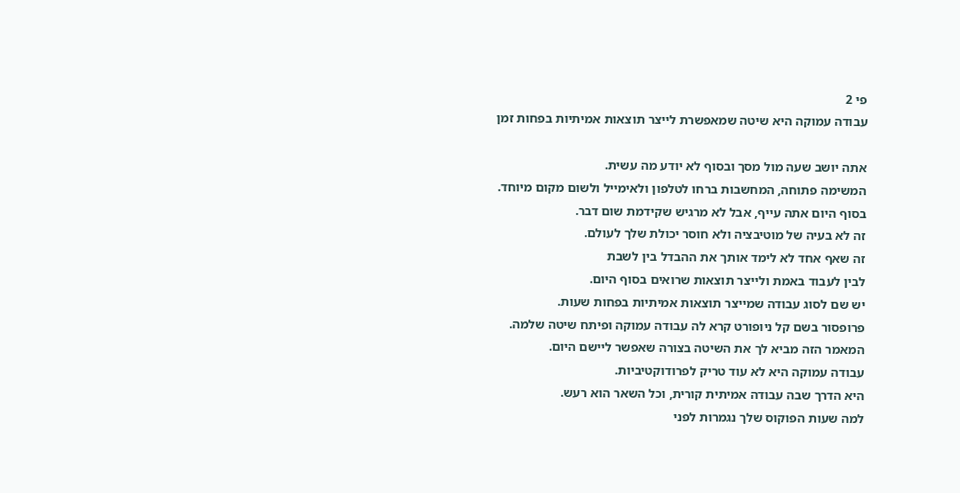פי 2
עבודה עמוקה היא שיטה שמאפשרת לייצר תוצאות אמיתיות בפחות זמן

אתה יושב שעה מול מסך ובסוף לא יודע מה עשית.
המשימה פתוחה, המחשבות ברחו לטלפון ולאימייל ולשום מקום מיוחד.
בסוף היום אתה עייף, אבל לא מרגיש שקידמת שום דבר.
זה לא בעיה של מוטיבציה ולא חוסר יכולת שלך לעולם.
זה שאף אחד לא לימד אותך את ההבדל בין לשבת
לבין לעבוד באמת ולייצר תוצאות שרואים בסוף היום.
יש שם לסוג עבודה שמייצר תוצאות אמיתיות בפחות שעות.
פרופסור בשם קל ניופורט קרא לה עבודה עמוקה ופיתח שיטה שלמה.
המאמר הזה מביא לך את השיטה בצורה שאפשר ליישם היום.
עבודה עמוקה היא לא עוד טריק לפרודוקטיביות.
היא הדרך שבה עבודה אמיתית קורית, וכל השאר הוא רעש.
למה שעות הפוקוס שלך נגמרות לפני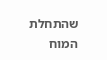שהתחלת
המוח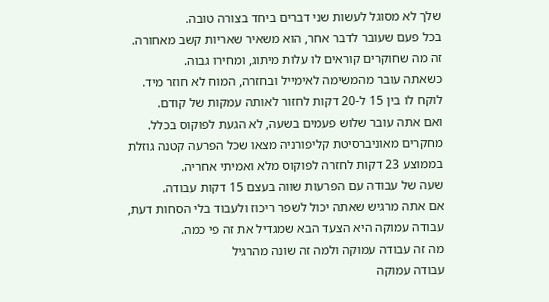שלך לא מסוגל לעשות שני דברים ביחד בצורה טובה.
בכל פעם שעובר לדבר אחר, הוא משאיר שאריות קשב מאחורה.
זה מה שחוקרים קוראים לו עלות מיתוג, ומחירו גבוה.
כשאתה עובר מהמשימה לאימייל ובחזרה, המוח לא חוזר מיד.
לוקח לו בין 15 ל-20 דקות לחזור לאותה עמקות של קודם.
ואם אתה עובר שלוש פעמים בשעה, לא הגעת לפוקוס בכלל.
מחקרים מאוניברסיטת קליפורניה מצאו שכל הפרעה קטנה גוזלת
בממוצע 23 דקות לחזרה לפוקוס מלא ואמיתי אחריה.
שעה של עבודה עם הפרעות שווה בעצם 15 דקות עבודה.
אם אתה מרגיש שאתה יכול לשפר ריכוז ולעבוד בלי הסחות דעת,
עבודה עמוקה היא הצעד הבא שמגדיל את זה פי כמה.
מה זה עבודה עמוקה ולמה זה שונה מהרגיל
עבודה עמוקה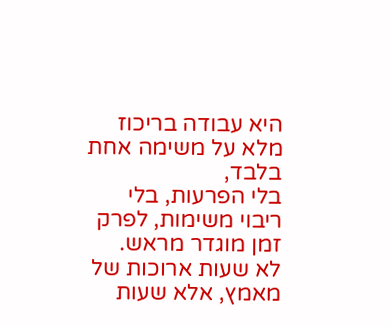היא עבודה בריכוז מלא על משימה אחת בלבד,
בלי הפרעות, בלי ריבוי משימות, לפרק זמן מוגדר מראש.
לא שעות ארוכות של מאמץ, אלא שעות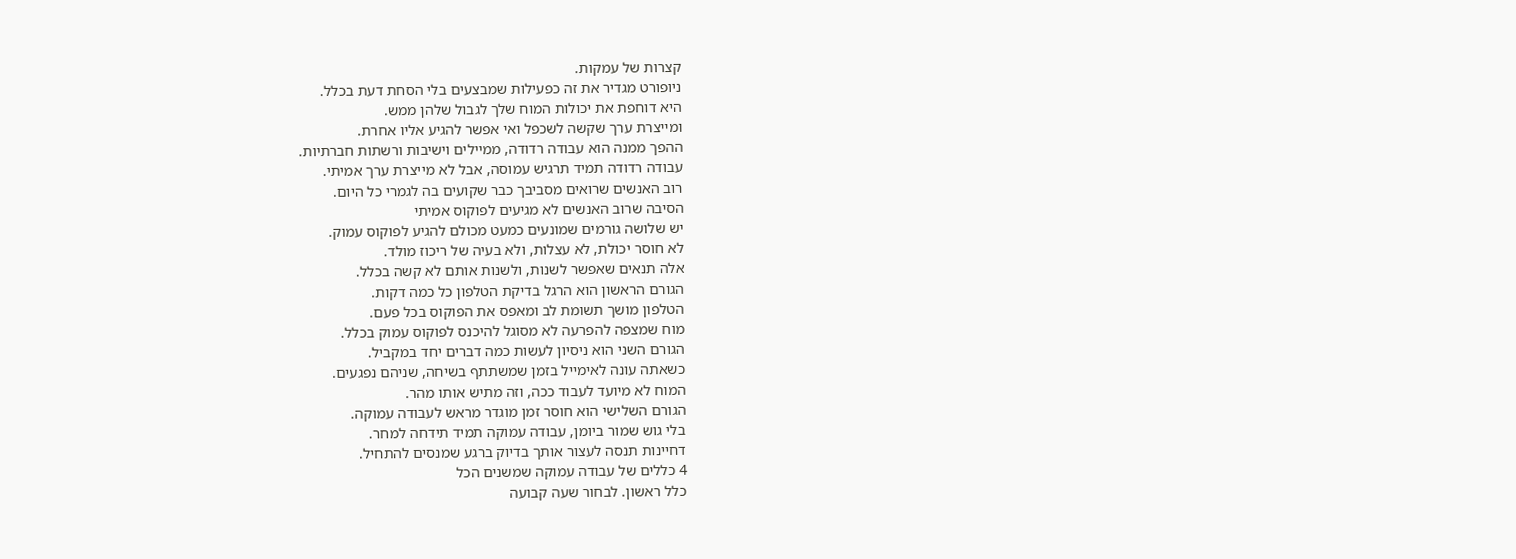קצרות של עמקות.
ניופורט מגדיר את זה כפעילות שמבצעים בלי הסחת דעת בכלל.
היא דוחפת את יכולות המוח שלך לגבול שלהן ממש.
ומייצרת ערך שקשה לשכפל ואי אפשר להגיע אליו אחרת.
ההפך ממנה הוא עבודה רדודה, ממיילים וישיבות ורשתות חברתיות.
עבודה רדודה תמיד תרגיש עמוסה, אבל לא מייצרת ערך אמיתי.
רוב האנשים שרואים מסביבך כבר שקועים בה לגמרי כל היום.
הסיבה שרוב האנשים לא מגיעים לפוקוס אמיתי
יש שלושה גורמים שמונעים כמעט מכולם להגיע לפוקוס עמוק.
לא חוסר יכולת, לא עצלות, ולא בעיה של ריכוז מולד.
אלה תנאים שאפשר לשנות, ולשנות אותם לא קשה בכלל.
הגורם הראשון הוא הרגל בדיקת הטלפון כל כמה דקות.
הטלפון מושך תשומת לב ומאפס את הפוקוס בכל פעם.
מוח שמצפה להפרעה לא מסוגל להיכנס לפוקוס עמוק בכלל.
הגורם השני הוא ניסיון לעשות כמה דברים יחד במקביל.
כשאתה עונה לאימייל בזמן שמשתתף בשיחה, שניהם נפגעים.
המוח לא מיועד לעבוד ככה, וזה מתיש אותו מהר.
הגורם השלישי הוא חוסר זמן מוגדר מראש לעבודה עמוקה.
בלי גוש שמור ביומן, עבודה עמוקה תמיד תידחה למחר.
דחיינות תנסה לעצור אותך בדיוק ברגע שמנסים להתחיל.
4 כללים של עבודה עמוקה שמשנים הכל
כלל ראשון. לבחור שעה קבועה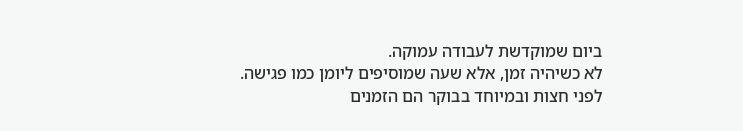ביום שמוקדשת לעבודה עמוקה.
לא כשיהיה זמן, אלא שעה שמוסיפים ליומן כמו פגישה.
לפני חצות ובמיוחד בבוקר הם הזמנים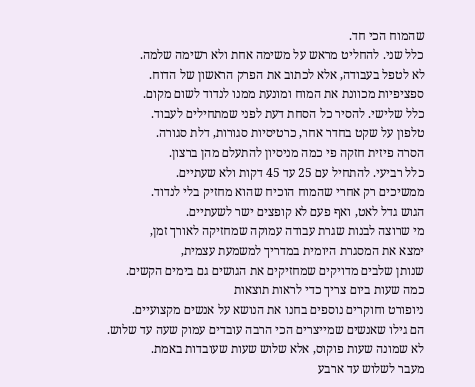שהמוח הכי חד.
כלל שני. להחליט מראש על משימה אחת ולא רשימה שלמה.
לא לטפל בעבודה, אלא לכתוב את הפרק הראשון של הדוח.
ספציפיות מכוונת את המוח ומונעת ממנו לנדוד לשום מקום.
כלל שלישי. להסיר כל הסחת דעת לפני שמתחילים לעבוד.
טלפון על שקט בחדר אחר, כרטיסיות סגורות, דלת סגורה.
הסרה פיזית חזקה פי כמה מניסיון להתעלם מהן ברצון.
כלל רביעי. להתחיל עם 25 עד 45 דקות ולא שעתיים.
ממשיכים רק אחרי שהמוח הוכיח שהוא מחזיק בלי לנדוד.
הגוש גדל לאט, ואף פעם לא קופצים ישר לשעתיים.
מי שרוצה לבנות שגרת עבודה עמוקה שמחזיקה לאורך זמן,
ימצא את המסגרת היומית במדריך למשמעת עצמית,
שנותן שלבים מדויקים שמחזיקים את הגושים גם בימים הקשים.
כמה שעות ביום צריך כדי לראות תוצאות
ניופורט וחוקרים נוספים בחנו את הנושא על אנשים מקצועיים.
הם גילו שאנשים שמייצרים הכי הרבה עובדים עמוק שעה עד שלוש.
לא שמונה שעות פוקוס, אלא שלוש שעות שעובדות באמת.
מעבר לשלוש עד ארבע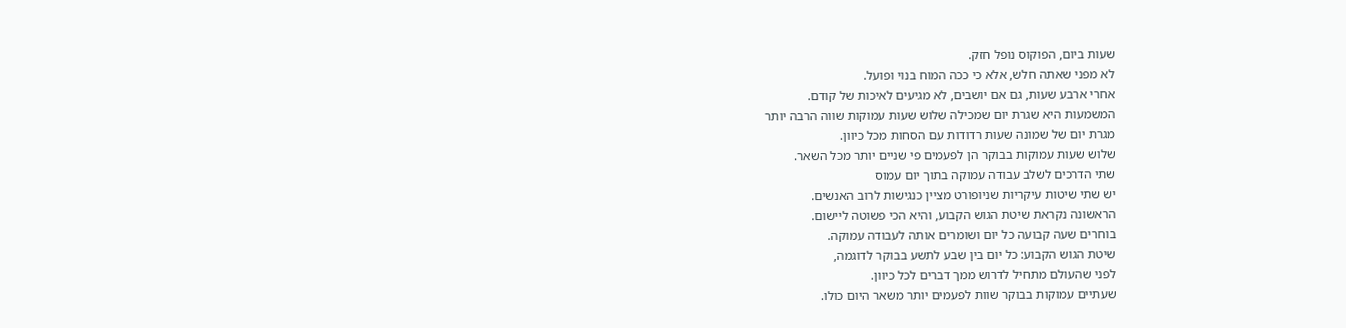שעות ביום, הפוקוס נופל חזק.
לא מפני שאתה חלש, אלא כי ככה המוח בנוי ופועל.
אחרי ארבע שעות, גם אם יושבים, לא מגיעים לאיכות של קודם.
המשמעות היא שגרת יום שמכילה שלוש שעות עמוקות שווה הרבה יותר
מגרת יום של שמונה שעות רדודות עם הסחות מכל כיוון.
שלוש שעות עמוקות בבוקר הן לפעמים פי שניים יותר מכל השאר.
שתי הדרכים לשלב עבודה עמוקה בתוך יום עמוס
יש שתי שיטות עיקריות שניופורט מציין כנגישות לרוב האנשים.
הראשונה נקראת שיטת הגוש הקבוע, והיא הכי פשוטה ליישום.
בוחרים שעה קבועה כל יום ושומרים אותה לעבודה עמוקה.
שיטת הגוש הקבוע: כל יום בין שבע לתשע בבוקר לדוגמה,
לפני שהעולם מתחיל לדרוש ממך דברים לכל כיוון.
שעתיים עמוקות בבוקר שוות לפעמים יותר משאר היום כולו.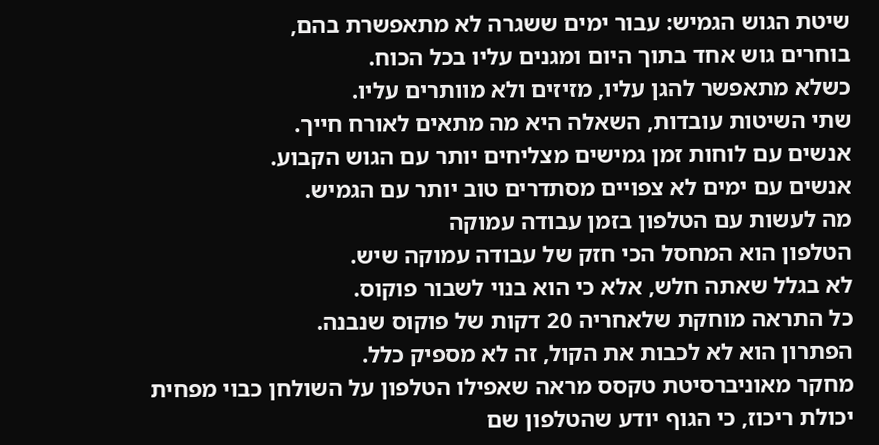שיטת הגוש הגמיש: עבור ימים ששגרה לא מתאפשרת בהם,
בוחרים גוש אחד בתוך היום ומגנים עליו בכל הכוח.
כשלא מתאפשר להגן עליו, מזיזים ולא מוותרים עליו.
שתי השיטות עובדות, השאלה היא מה מתאים לאורח חייך.
אנשים עם לוחות זמן גמישים מצליחים יותר עם הגוש הקבוע.
אנשים עם ימים לא צפויים מסתדרים טוב יותר עם הגמיש.
מה לעשות עם הטלפון בזמן עבודה עמוקה
הטלפון הוא המחסל הכי חזק של עבודה עמוקה שיש.
לא בגלל שאתה חלש, אלא כי הוא בנוי לשבור פוקוס.
כל התראה מוחקת שלאחריה 20 דקות של פוקוס שנבנה.
הפתרון הוא לא לכבות את הקול, זה לא מספיק כלל.
מחקר מאוניברסיטת טקסס מראה שאפילו הטלפון על השולחן כבוי מפחית
יכולת ריכוז, כי הגוף יודע שהטלפון שם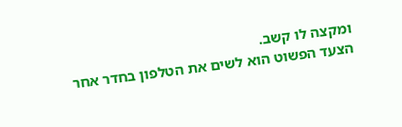ומקצה לו קשב.
הצעד הפשוט הוא לשים את הטלפון בחדר אחר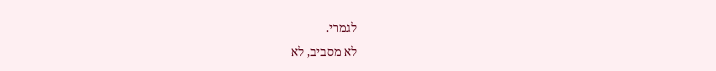לגמרי.
לא מסביב, לא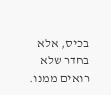בכיס, אלא בחדר שלא רואים ממנו.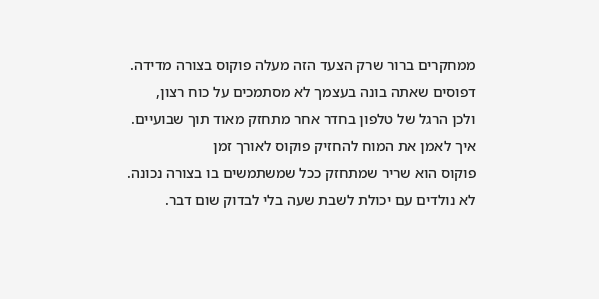ממחקרים ברור שרק הצעד הזה מעלה פוקוס בצורה מדידה.
דפוסים שאתה בונה בעצמך לא מסתמכים על כוח רצון,
ולכן הרגל של טלפון בחדר אחר מתחזק מאוד תוך שבועיים.
איך לאמן את המוח להחזיק פוקוס לאורך זמן
פוקוס הוא שריר שמתחזק ככל שמשתמשים בו בצורה נכונה.
לא נולדים עם יכולת לשבת שעה בלי לבדוק שום דבר.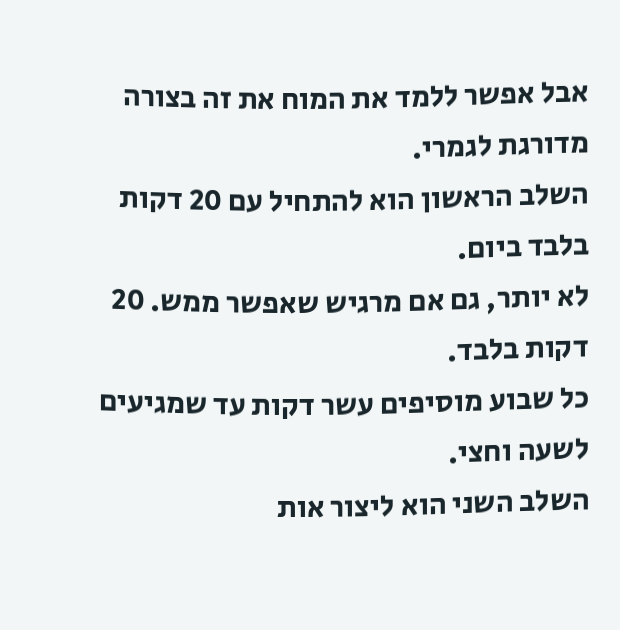אבל אפשר ללמד את המוח את זה בצורה מדורגת לגמרי.
השלב הראשון הוא להתחיל עם 20 דקות בלבד ביום.
לא יותר, גם אם מרגיש שאפשר ממש. 20 דקות בלבד.
כל שבוע מוסיפים עשר דקות עד שמגיעים לשעה וחצי.
השלב השני הוא ליצור אות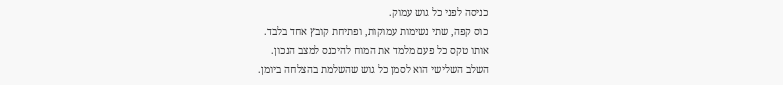כניסה לפני כל גוש עמוק.
כוס קפה, שתי נשימות עמוקות, ופתיחת קובץ אחד בלבד.
אותו טקס כל פעם מלמד את המוח להיכנס למצב הנכון.
השלב השלישי הוא לסמן כל גוש שהשלמת בהצלחה ביומן.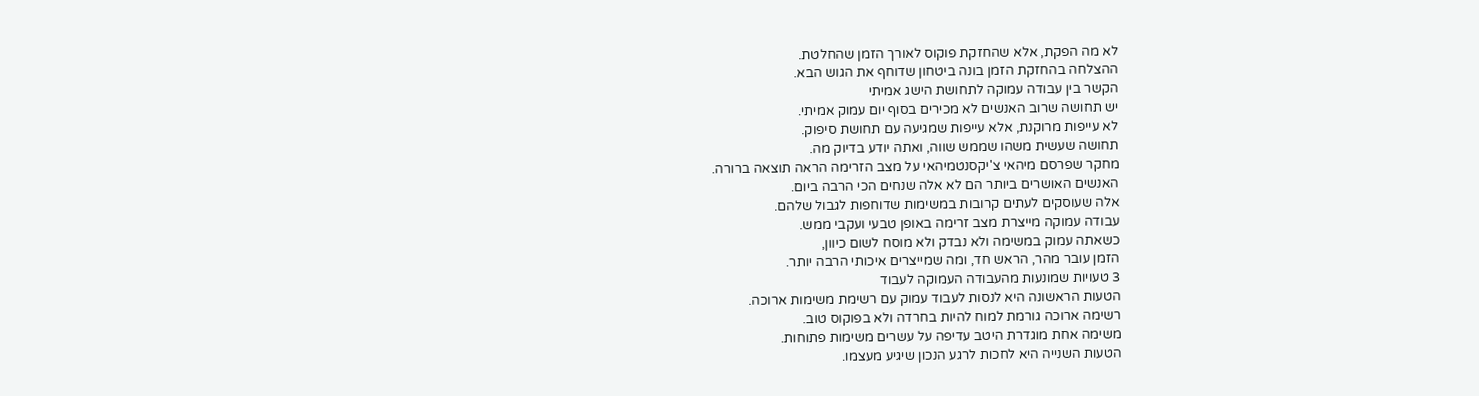לא מה הפקת, אלא שהחזקת פוקוס לאורך הזמן שהחלטת.
ההצלחה בהחזקת הזמן בונה ביטחון שדוחף את הגוש הבא.
הקשר בין עבודה עמוקה לתחושת הישג אמיתי
יש תחושה שרוב האנשים לא מכירים בסוף יום עמוק אמיתי.
לא עייפות מרוקנת, אלא עייפות שמגיעה עם תחושת סיפוק.
תחושה שעשית משהו שממש שווה, ואתה יודע בדיוק מה.
מחקר שפרסם מיהאי צ'יקסנטמיהאי על מצב הזרימה הראה תוצאה ברורה.
האנשים האושרים ביותר הם לא אלה שנחים הכי הרבה ביום.
אלה שעוסקים לעתים קרובות במשימות שדוחפות לגבול שלהם.
עבודה עמוקה מייצרת מצב זרימה באופן טבעי ועקבי ממש.
כשאתה עמוק במשימה ולא נבדק ולא מוסח לשום כיוון,
הזמן עובר מהר, הראש חד, ומה שמייצרים איכותי הרבה יותר.
3 טעויות שמונעות מהעבודה העמוקה לעבוד
הטעות הראשונה היא לנסות לעבוד עמוק עם רשימת משימות ארוכה.
רשימה ארוכה גורמת למוח להיות בחרדה ולא בפוקוס טוב.
משימה אחת מוגדרת היטב עדיפה על עשרים משימות פתוחות.
הטעות השנייה היא לחכות לרגע הנכון שיגיע מעצמו.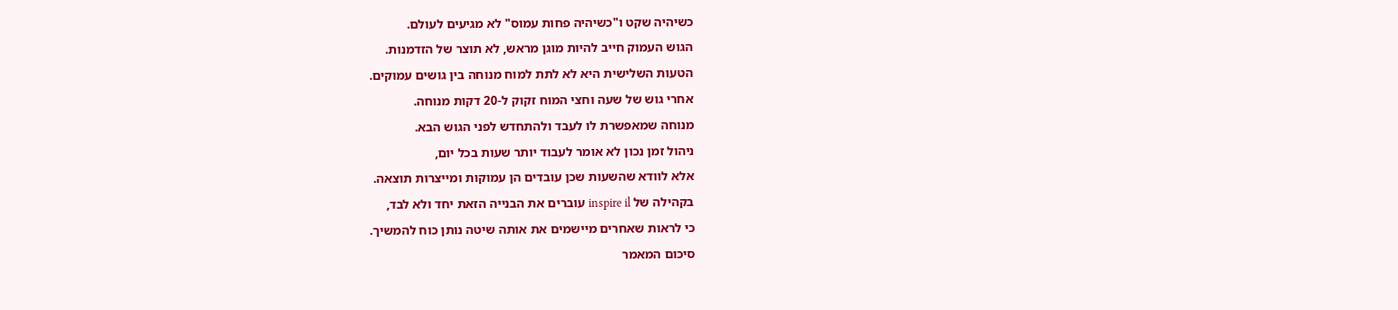כשיהיה שקט ו"כשיהיה פחות עמוס" לא מגיעים לעולם.
הגוש העמוק חייב להיות מוגן מראש, לא תוצר של הזדמנות.
הטעות השלישית היא לא לתת למוח מנוחה בין גושים עמוקים.
אחרי גוש של שעה וחצי המוח זקוק ל-20 דקות מנוחה.
מנוחה שמאפשרת לו לעבד ולהתחדש לפני הגוש הבא.
ניהול זמן נכון לא אומר לעבוד יותר שעות בכל יום,
אלא לוודא שהשעות שכן עובדים הן עמוקות ומייצרות תוצאה.
בקהילה של inspire il עוברים את הבנייה הזאת יחד ולא לבד,
כי לראות שאחרים מיישמים את אותה שיטה נותן כוח להמשיך.
סיכום המאמר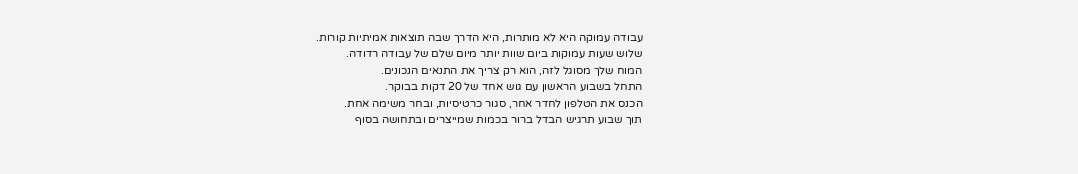עבודה עמוקה היא לא מותרות, היא הדרך שבה תוצאות אמיתיות קורות.
שלוש שעות עמוקות ביום שוות יותר מיום שלם של עבודה רדודה.
המוח שלך מסוגל לזה, הוא רק צריך את התנאים הנכונים.
התחל בשבוע הראשון עם גוש אחד של 20 דקות בבוקר.
הכנס את הטלפון לחדר אחר, סגור כרטיסיות, ובחר משימה אחת.
תוך שבוע תרגיש הבדל ברור בכמות שמייצרים ובתחושה בסוף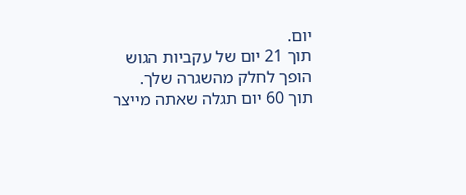יום.
תוך 21 יום של עקביות הגוש הופך לחלק מהשגרה שלך.
תוך 60 יום תגלה שאתה מייצר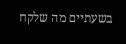בשעתיים מה שלקח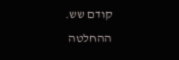קודם שש.
ההחלטה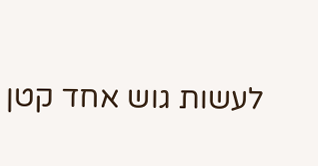לעשות גוש אחד קטן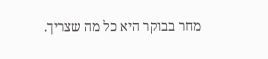מחר בבוקר היא כל מה שצריך.